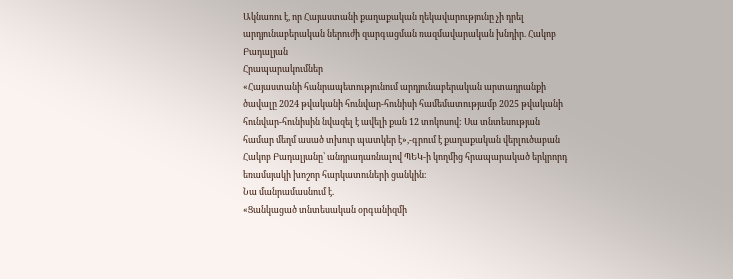Ակնառու է, որ Հայաստանի քաղաքական ղեկավարությունը չի դրել արդյունաբերական ներուժի զարգացման ռազմավարական խնդիր. Հակոբ Բադալյան
Հրապարակումներ
«Հայաստանի հանրապետությունում արդյունաբերական արտադրանքի ծավալը 2024 թվականի հունվար-հունիսի համեմատությամբ 2025 թվականի հունվար-հունիսին նվազել է ավելի քան 12 տոկոսով: Սա տնտեսության համար մեղմ ասած տխուր պատկեր է»,-գրում է քաղաքական վերլուծաբան Հակոբ Բադալյանը՝ անդրադառնալով ՊԵԿ-ի կողմից հրապարակած երկրորդ եռամսյակի խոշոր հարկատուների ցանկին։
Նա մանրամասնում է.
«Ցանկացած տնտեսական օրգանիզմի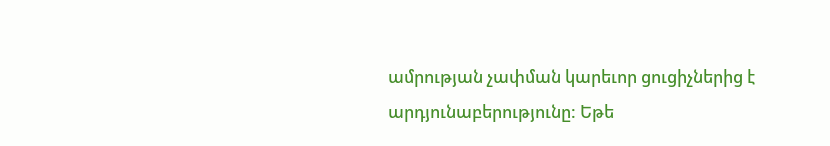ամրության չափման կարեւոր ցուցիչներից է արդյունաբերությունը: Եթե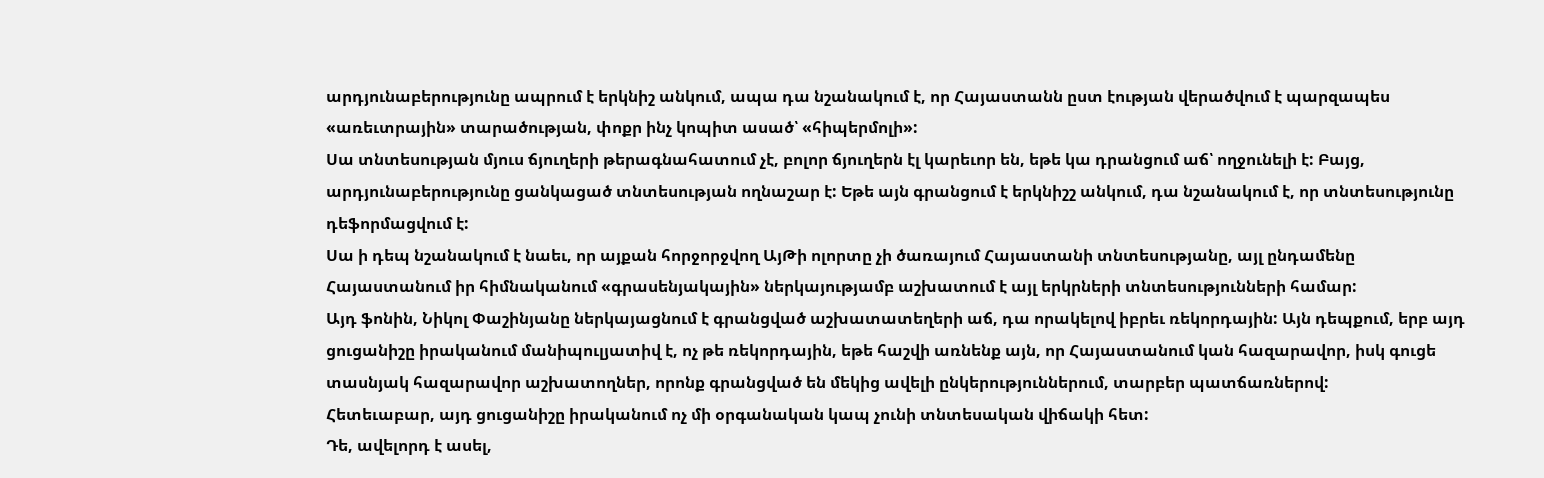արդյունաբերությունը ապրում է երկնիշ անկում, ապա դա նշանակում է, որ Հայաստանն ըստ էության վերածվում է պարզապես «առեւտրային» տարածության, փոքր ինչ կոպիտ ասած՝ «հիպերմոլի»:
Սա տնտեսության մյուս ճյուղերի թերագնահատում չէ, բոլոր ճյուղերն էլ կարեւոր են, եթե կա դրանցում աճ՝ ողջունելի է: Բայց, արդյունաբերությունը ցանկացած տնտեսության ողնաշար է: Եթե այն գրանցում է երկնիշշ անկում, դա նշանակում է, որ տնտեսությունը դեֆորմացվում է:
Սա ի դեպ նշանակում է նաեւ, որ այքան հորջորջվող ԱյԹի ոլորտը չի ծառայում Հայաստանի տնտեսությանը, այլ ընդամենը Հայաստանում իր հիմնականում «գրասենյակային» ներկայությամբ աշխատում է այլ երկրների տնտեսությունների համար:
Այդ ֆոնին, Նիկոլ Փաշինյանը ներկայացնում է գրանցված աշխատատեղերի աճ, դա որակելով իբրեւ ռեկորդային: Այն դեպքում, երբ այդ ցուցանիշը իրականում մանիպուլյատիվ է, ոչ թե ռեկորդային, եթե հաշվի առնենք այն, որ Հայաստանում կան հազարավոր, իսկ գուցե տասնյակ հազարավոր աշխատողներ, որոնք գրանցված են մեկից ավելի ընկերություններում, տարբեր պատճառներով:
Հետեւաբար, այդ ցուցանիշը իրականում ոչ մի օրգանական կապ չունի տնտեսական վիճակի հետ:
Դե, ավելորդ է ասել,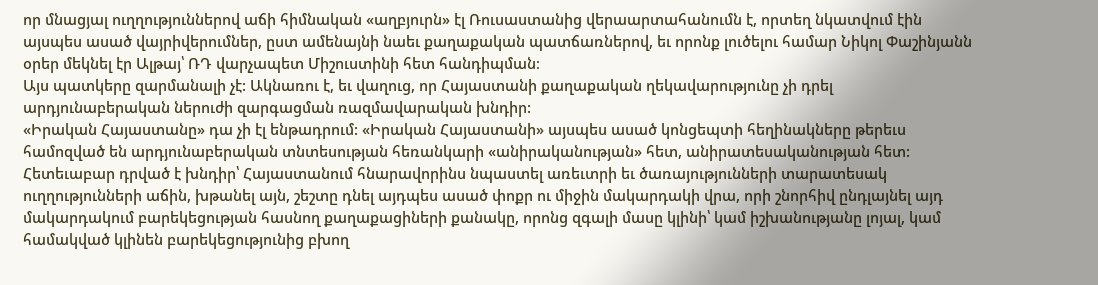որ մնացյալ ուղղություններով աճի հիմնական «աղբյուրն» էլ Ռուսաստանից վերաարտահանումն է, որտեղ նկատվում էին այսպես ասած վայրիվերումներ, ըստ ամենայնի նաեւ քաղաքական պատճառներով, եւ որոնք լուծելու համար Նիկոլ Փաշինյանն օրեր մեկնել էր Ալթայ՝ ՌԴ վարչապետ Միշուստինի հետ հանդիպման։
Այս պատկերը զարմանալի չէ: Ակնառու է, եւ վաղուց, որ Հայաստանի քաղաքական ղեկավարությունը չի դրել արդյունաբերական ներուժի զարգացման ռազմավարական խնդիր:
«Իրական Հայաստանը» դա չի էլ ենթադրում: «Իրական Հայաստանի» այսպես ասած կոնցեպտի հեղինակները թերեւս համոզված են արդյունաբերական տնտեսության հեռանկարի «անիրականության» հետ, անիրատեսականության հետ:
Հետեւաբար դրված է խնդիր՝ Հայաստանում հնարավորինս նպաստել առեւտրի եւ ծառայությունների տարատեսակ ուղղությունների աճին, խթանել այն, շեշտը դնել այդպես ասած փոքր ու միջին մակարդակի վրա, որի շնորհիվ ընդլայնել այդ մակարդակում բարեկեցության հասնող քաղաքացիների քանակը, որոնց զգալի մասը կլինի՝ կամ իշխանությանը լոյալ, կամ համակված կլինեն բարեկեցությունից բխող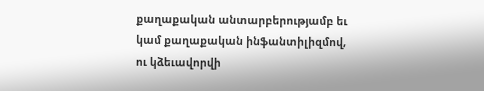քաղաքական անտարբերությամբ եւ կամ քաղաքական ինֆանտիլիզմով, ու կձեւավորվի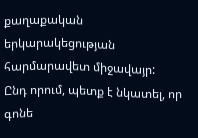քաղաքական երկարակեցության հարմարավետ միջավայր:
Ընդ որում, պետք է նկատել, որ գոնե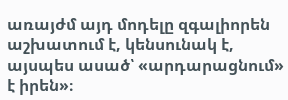առայժմ այդ մոդելը զգալիորեն աշխատում է, կենսունակ է, այսպես ասած՝ «արդարացնում» է իրեն»։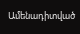Ամենադիտված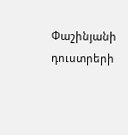Փաշինյանի դուստրերի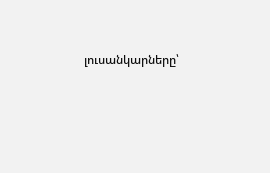լուսանկարները՝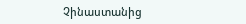Չինաստանից